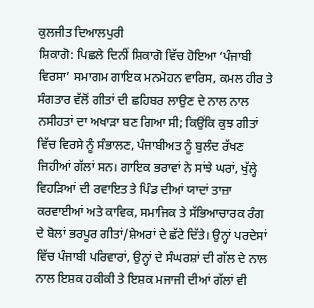ਕੁਲਜੀਤ ਦਿਆਲਪੁਰੀ
ਸ਼ਿਕਾਗੋ: ਪਿਛਲੇ ਦਿਨੀਂ ਸ਼ਿਕਾਗੋ ਵਿੱਚ ਹੋਇਆ ‘ਪੰਜਾਬੀ ਵਿਰਸਾ’ ਸਮਾਗਮ ਗਾਇਕ ਮਨਮੋਹਨ ਵਾਰਿਸ, ਕਮਲ ਹੀਰ ਤੇ ਸੰਗਤਾਰ ਵੱਲੋਂ ਗੀਤਾਂ ਦੀ ਛਹਿਬਰ ਲਾਉਣ ਦੇ ਨਾਲ ਨਾਲ ਨਸੀਹਤਾਂ ਦਾ ਅਖਾੜਾ ਬਣ ਗਿਆ ਸੀ; ਕਿਉਂਕਿ ਕੁਝ ਗੀਤਾਂ ਵਿੱਚ ਵਿਰਸੇ ਨੂੰ ਸੰਭਾਲਣ, ਪੰਜਾਬੀਅਤ ਨੂੰ ਬੁਲੰਦ ਰੱਖਣ ਜਿਹੀਆਂ ਗੱਲਾਂ ਸਨ। ਗਾਇਕ ਭਰਾਵਾਂ ਨੇ ਸਾਂਝੇ ਘਰਾਂ, ਖੁੱਲ੍ਹੇ ਵਿਹੜਿਆਂ ਦੀ ਰਵਾਇਤ ਤੇ ਪਿੰਡ ਦੀਆਂ ਯਾਦਾਂ ਤਾਜ਼ਾ ਕਰਵਾਈਆਂ ਅਤੇ ਕਾਵਿਕ, ਸਮਾਜਿਕ ਤੇ ਸੱਭਿਆਚਾਰਕ ਰੰਗ ਦੇ ਬੋਲਾਂ ਭਰਪੂਰ ਗੀਤਾਂ/ਸ਼ੇਅਰਾਂ ਦੇ ਛੱਟੇ ਦਿੱਤੇ। ਉਨ੍ਹਾਂ ਪਰਦੇਸਾਂ ਵਿੱਚ ਪੰਜਾਬੀ ਪਰਿਵਾਰਾਂ, ਉਨ੍ਹਾਂ ਦੇ ਸੰਘਰਸ਼ਾਂ ਦੀ ਗੱਲ ਦੇ ਨਾਲ ਨਾਲ ਇਸ਼ਕ ਹਕੀਕੀ ਤੇ ਇਸ਼ਕ ਮਜਾਜੀ ਦੀਆਂ ਗੱਲਾਂ ਵੀ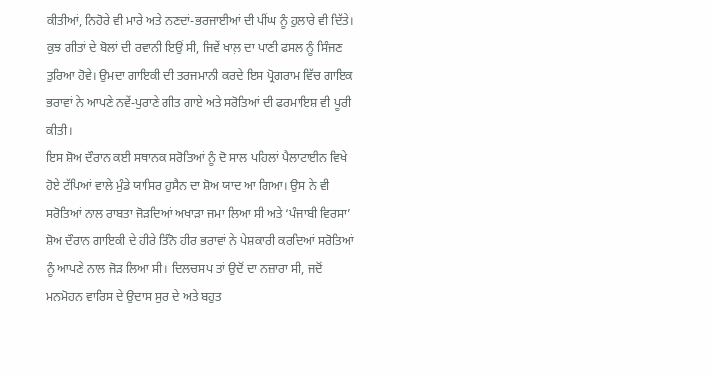ਕੀਤੀਆਂ, ਨਿਹੋਰੇ ਵੀ ਮਾਰੇ ਅਤੇ ਨਣਦਾਂ-ਭਰਜਾਈਆਂ ਦੀ ਪੀਂਘ ਨੂੰ ਹੁਲਾਰੇ ਵੀ ਦਿੱਤੇ।
ਕੁਝ ਗੀਤਾਂ ਦੇ ਬੋਲਾਂ ਦੀ ਰਵਾਨੀ ਇਉਂ ਸੀ, ਜਿਵੇਂ ਖਾਲ਼ ਦਾ ਪਾਣੀ ਫਸਲ ਨੂੰ ਸਿੰਜਣ ਤੁਰਿਆ ਹੋਵੇ। ਉਮਦਾ ਗਾਇਕੀ ਦੀ ਤਰਜਮਾਨੀ ਕਰਦੇ ਇਸ ਪ੍ਰੋਗਰਾਮ ਵਿੱਚ ਗਾਇਕ ਭਰਾਵਾਂ ਨੇ ਆਪਣੇ ਨਵੇਂ-ਪੁਰਾਣੇ ਗੀਤ ਗਾਏ ਅਤੇ ਸਰੋਤਿਆਂ ਦੀ ਫਰਮਾਇਸ਼ ਵੀ ਪੂਰੀ ਕੀਤੀ।
ਇਸ ਸ਼ੋਅ ਦੌਰਾਨ ਕਈ ਸਥਾਨਕ ਸਰੋਤਿਆਂ ਨੂੰ ਦੋ ਸਾਲ ਪਹਿਲਾਂ ਪੈਲਾਟਾਈਨ ਵਿਖੇ ਹੋਏ ਟੱਪਿਆਂ ਵਾਲੇ ਮੁੰਡੇ ਯਾਸਿਰ ਹੁਸੈਨ ਦਾ ਸ਼ੋਅ ਯਾਦ ਆ ਗਿਆ। ਉਸ ਨੇ ਵੀ ਸਰੋਤਿਆਂ ਨਾਲ ਰਾਬਤਾ ਜੋੜਦਿਆਂ ਅਖਾੜਾ ਜਮਾ ਲਿਆ ਸੀ ਅਤੇ ‘ਪੰਜਾਬੀ ਵਿਰਸਾ’ ਸ਼ੋਅ ਦੌਰਾਨ ਗਾਇਕੀ ਦੇ ਹੀਰੇ ਤਿੰਨੋ ਹੀਰ ਭਰਾਵਾਂ ਨੇ ਪੇਸ਼ਕਾਰੀ ਕਰਦਿਆਂ ਸਰੋਤਿਆਂ ਨੂੰ ਆਪਣੇ ਨਾਲ ਜੋੜ ਲਿਆ ਸੀ। ਦਿਲਚਸਪ ਤਾਂ ਉਦੋਂ ਦਾ ਨਜ਼ਾਰਾ ਸੀ, ਜਦੋਂ ਮਨਮੋਹਨ ਵਾਰਿਸ ਦੇ ਉਦਾਸ ਸੁਰ ਦੇ ਅਤੇ ਬਹੁਤ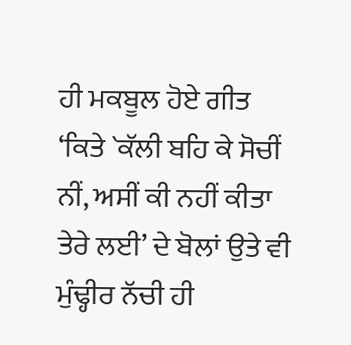ਹੀ ਮਕਬੂਲ ਹੋਏ ਗੀਤ ‘ਕਿਤੇ `ਕੱਲੀ ਬਹਿ ਕੇ ਸੋਚੀਂ ਨੀਂ, ਅਸੀਂ ਕੀ ਨਹੀਂ ਕੀਤਾ ਤੇਰੇ ਲਈ’ ਦੇ ਬੋਲਾਂ ਉਤੇ ਵੀ ਮੁੰਢ੍ਹੀਰ ਨੱਚੀ ਹੀ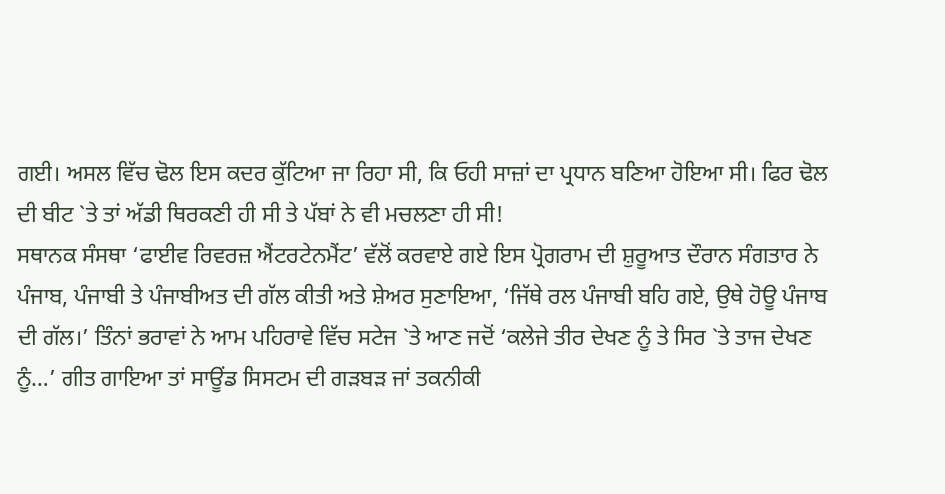ਗਈ। ਅਸਲ ਵਿੱਚ ਢੋਲ ਇਸ ਕਦਰ ਕੁੱਟਿਆ ਜਾ ਰਿਹਾ ਸੀ, ਕਿ ਓਹੀ ਸਾਜ਼ਾਂ ਦਾ ਪ੍ਰਧਾਨ ਬਣਿਆ ਹੋਇਆ ਸੀ। ਫਿਰ ਢੋਲ ਦੀ ਬੀਟ `ਤੇ ਤਾਂ ਅੱਡੀ ਥਿਰਕਣੀ ਹੀ ਸੀ ਤੇ ਪੱਬਾਂ ਨੇ ਵੀ ਮਚਲਣਾ ਹੀ ਸੀ!
ਸਥਾਨਕ ਸੰਸਥਾ ‘ਫਾਈਵ ਰਿਵਰਜ਼ ਐਂਟਰਟੇਨਮੈਂਟ’ ਵੱਲੋਂ ਕਰਵਾਏ ਗਏ ਇਸ ਪ੍ਰੋਗਰਾਮ ਦੀ ਸ਼ੁਰੂਆਤ ਦੌਰਾਨ ਸੰਗਤਾਰ ਨੇ ਪੰਜਾਬ, ਪੰਜਾਬੀ ਤੇ ਪੰਜਾਬੀਅਤ ਦੀ ਗੱਲ ਕੀਤੀ ਅਤੇ ਸ਼ੇਅਰ ਸੁਣਾਇਆ, ‘ਜਿੱਥੇ ਰਲ ਪੰਜਾਬੀ ਬਹਿ ਗਏ, ਉਥੇ ਹੋਊ ਪੰਜਾਬ ਦੀ ਗੱਲ।’ ਤਿੰਨਾਂ ਭਰਾਵਾਂ ਨੇ ਆਮ ਪਹਿਰਾਵੇ ਵਿੱਚ ਸਟੇਜ `ਤੇ ਆਣ ਜਦੋਂ ‘ਕਲੇਜੇ ਤੀਰ ਦੇਖਣ ਨੂੰ ਤੇ ਸਿਰ `ਤੇ ਤਾਜ ਦੇਖਣ ਨੂੰ…’ ਗੀਤ ਗਾਇਆ ਤਾਂ ਸਾਊਂਡ ਸਿਸਟਮ ਦੀ ਗੜਬੜ ਜਾਂ ਤਕਨੀਕੀ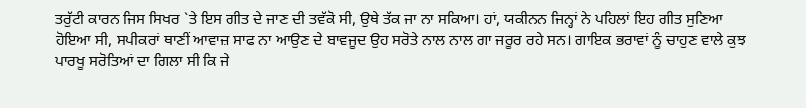ਤਰੁੱਟੀ ਕਾਰਨ ਜਿਸ ਸਿਖਰ `ਤੇ ਇਸ ਗੀਤ ਦੇ ਜਾਣ ਦੀ ਤਵੱਕੋ ਸੀ, ਉਥੇ ਤੱਕ ਜਾ ਨਾ ਸਕਿਆ। ਹਾਂ, ਯਕੀਨਨ ਜਿਨ੍ਹਾਂ ਨੇ ਪਹਿਲਾਂ ਇਹ ਗੀਤ ਸੁਣਿਆ ਹੋਇਆ ਸੀ, ਸਪੀਕਰਾਂ ਥਾਣੀਂ ਆਵਾਜ਼ ਸਾਫ ਨਾ ਆਉਣ ਦੇ ਬਾਵਜੂਦ ਉਹ ਸਰੋਤੇ ਨਾਲ ਨਾਲ ਗਾ ਜਰੂਰ ਰਹੇ ਸਨ। ਗਾਇਕ ਭਰਾਵਾਂ ਨੂੰ ਚਾਹੁਣ ਵਾਲੇ ਕੁਝ ਪਾਰਖੂ ਸਰੋਤਿਆਂ ਦਾ ਗਿਲਾ ਸੀ ਕਿ ਜੇ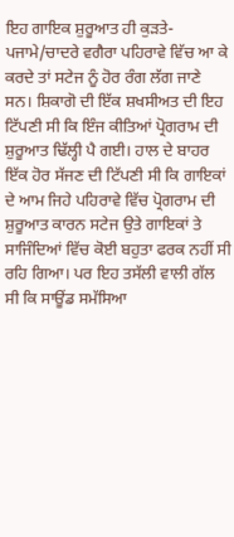ਇਹ ਗਾਇਕ ਸ਼ੁਰੂਆਤ ਹੀ ਕੁੜਤੇ-ਪਜਾਮੇ/ਚਾਦਰੇ ਵਗੈਰਾ ਪਹਿਰਾਵੇ ਵਿੱਚ ਆ ਕੇ ਕਰਦੇ ਤਾਂ ਸਟੇਜ ਨੂੰ ਹੋਰ ਰੰਗ ਲੱਗ ਜਾਣੇ ਸਨ। ਸ਼ਿਕਾਗੋ ਦੀ ਇੱਕ ਸ਼ਖਸੀਅਤ ਦੀ ਇਹ ਟਿੱਪਣੀ ਸੀ ਕਿ ਇੰਜ ਕੀਤਿਆਂ ਪ੍ਰੋਗਰਾਮ ਦੀ ਸ਼ੁਰੂਆਤ ਢਿੱਲ੍ਹੀ ਪੈ ਗਈ। ਹਾਲ ਦੇ ਬਾਹਰ ਇੱਕ ਹੋਰ ਸੱਜਣ ਦੀ ਟਿੱਪਣੀ ਸੀ ਕਿ ਗਾਇਕਾਂ ਦੇ ਆਮ ਜਿਹੇ ਪਹਿਰਾਵੇ ਵਿੱਚ ਪ੍ਰੋਗਰਾਮ ਦੀ ਸ਼ੁਰੂਆਤ ਕਾਰਨ ਸਟੇਜ ਉਤੇ ਗਾਇਕਾਂ ਤੇ ਸਾਜਿੰਦਿਆਂ ਵਿੱਚ ਕੋਈ ਬਹੁਤਾ ਫਰਕ ਨਹੀਂ ਸੀ ਰਹਿ ਗਿਆ। ਪਰ ਇਹ ਤਸੱਲੀ ਵਾਲੀ ਗੱਲ ਸੀ ਕਿ ਸਾਊਂਡ ਸਮੱਸਿਆ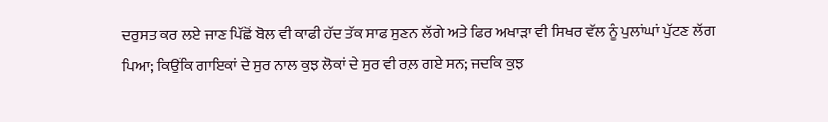ਦਰੁਸਤ ਕਰ ਲਏ ਜਾਣ ਪਿੱਛੋਂ ਬੋਲ ਵੀ ਕਾਫੀ ਹੱਦ ਤੱਕ ਸਾਫ ਸੁਣਨ ਲੱਗੇ ਅਤੇ ਫਿਰ ਅਖਾੜਾ ਵੀ ਸਿਖਰ ਵੱਲ ਨੂੰ ਪੁਲਾਂਘਾਂ ਪੁੱਟਣ ਲੱਗ ਪਿਆ; ਕਿਉਂਕਿ ਗਾਇਕਾਂ ਦੇ ਸੁਰ ਨਾਲ ਕੁਝ ਲੋਕਾਂ ਦੇ ਸੁਰ ਵੀ ਰਲ਼ ਗਏ ਸਨ; ਜਦਕਿ ਕੁਝ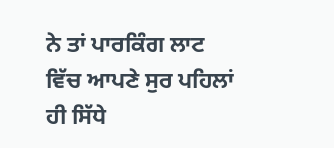ਨੇ ਤਾਂ ਪਾਰਕਿੰਗ ਲਾਟ ਵਿੱਚ ਆਪਣੇ ਸੁਰ ਪਹਿਲਾਂ ਹੀ ਸਿੱਧੇ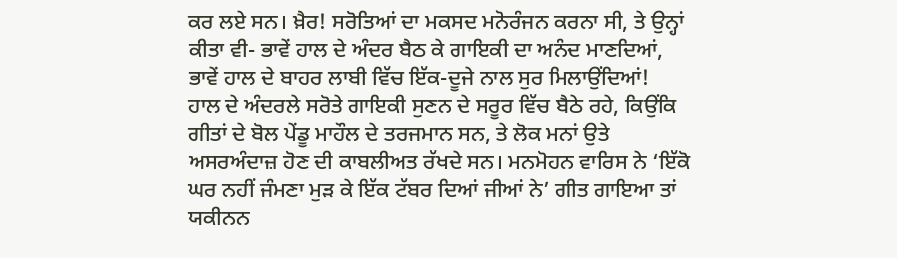ਕਰ ਲਏ ਸਨ। ਖ਼ੈਰ! ਸਰੋਤਿਆਂ ਦਾ ਮਕਸਦ ਮਨੋਰੰਜਨ ਕਰਨਾ ਸੀ, ਤੇ ਉਨ੍ਹਾਂ ਕੀਤਾ ਵੀ- ਭਾਵੇਂ ਹਾਲ ਦੇ ਅੰਦਰ ਬੈਠ ਕੇ ਗਾਇਕੀ ਦਾ ਅਨੰਦ ਮਾਣਦਿਆਂ, ਭਾਵੇਂ ਹਾਲ ਦੇ ਬਾਹਰ ਲਾਬੀ ਵਿੱਚ ਇੱਕ-ਦੂਜੇ ਨਾਲ ਸੁਰ ਮਿਲਾਉਂਦਿਆਂ!
ਹਾਲ ਦੇ ਅੰਦਰਲੇ ਸਰੋਤੇ ਗਾਇਕੀ ਸੁਣਨ ਦੇ ਸਰੂਰ ਵਿੱਚ ਬੈਠੇ ਰਹੇ, ਕਿਉਂਕਿ ਗੀਤਾਂ ਦੇ ਬੋਲ ਪੇਂਡੂ ਮਾਹੌਲ ਦੇ ਤਰਜਮਾਨ ਸਨ, ਤੇ ਲੋਕ ਮਨਾਂ ਉਤੇ ਅਸਰਅੰਦਾਜ਼ ਹੋਣ ਦੀ ਕਾਬਲੀਅਤ ਰੱਖਦੇ ਸਨ। ਮਨਮੋਹਨ ਵਾਰਿਸ ਨੇ ‘ਇੱਕੋ ਘਰ ਨਹੀਂ ਜੰਮਣਾ ਮੁੜ ਕੇ ਇੱਕ ਟੱਬਰ ਦਿਆਂ ਜੀਆਂ ਨੇ’ ਗੀਤ ਗਾਇਆ ਤਾਂ ਯਕੀਨਨ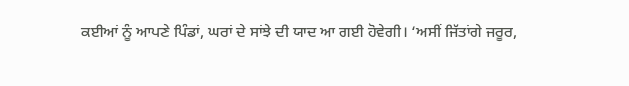ਕਈਆਂ ਨੂੰ ਆਪਣੇ ਪਿੰਡਾਂ, ਘਰਾਂ ਦੇ ਸਾਂਝੇ ਦੀ ਯਾਦ ਆ ਗਈ ਹੋਵੇਗੀ। ‘ਅਸੀਂ ਜਿੱਤਾਂਗੇ ਜਰੂਰ,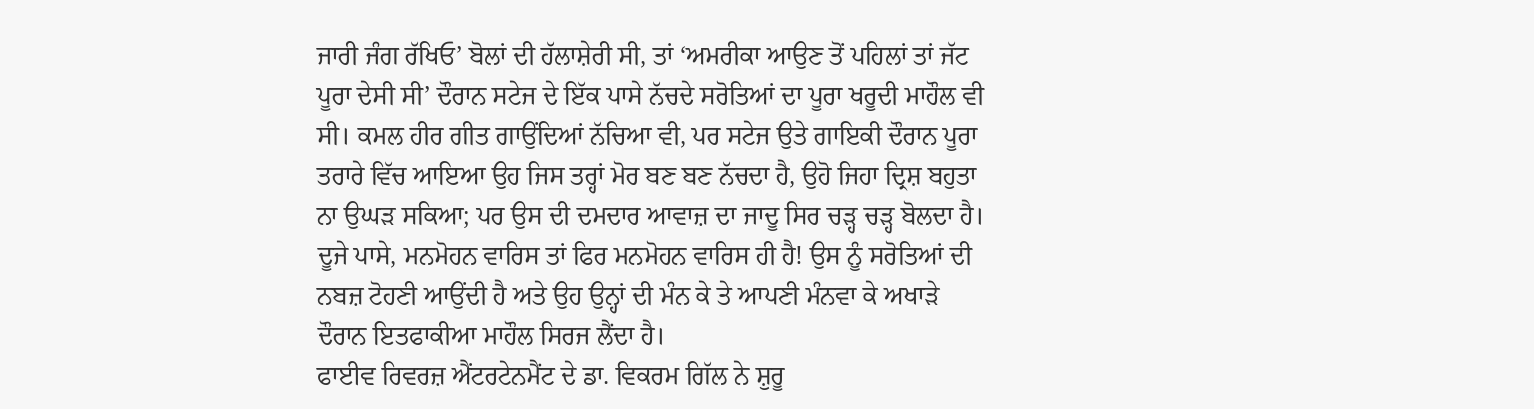ਜਾਰੀ ਜੰਗ ਰੱਖਿਓ’ ਬੋਲਾਂ ਦੀ ਹੱਲਾਸ਼ੇਰੀ ਸੀ, ਤਾਂ ‘ਅਮਰੀਕਾ ਆਉਣ ਤੋਂ ਪਹਿਲਾਂ ਤਾਂ ਜੱਟ ਪੂਰਾ ਦੇਸੀ ਸੀ’ ਦੌਰਾਨ ਸਟੇਜ ਦੇ ਇੱਕ ਪਾਸੇ ਨੱਚਦੇ ਸਰੋਤਿਆਂ ਦਾ ਪੂਰਾ ਖਰੂਦੀ ਮਾਹੌਲ ਵੀ ਸੀ। ਕਮਲ ਹੀਰ ਗੀਤ ਗਾਉਂਦਿਆਂ ਨੱਚਿਆ ਵੀ, ਪਰ ਸਟੇਜ ਉਤੇ ਗਾਇਕੀ ਦੌਰਾਨ ਪੂਰਾ ਤਰਾਰੇ ਵਿੱਚ ਆਇਆ ਉਹ ਜਿਸ ਤਰ੍ਹਾਂ ਮੋਰ ਬਣ ਬਣ ਨੱਚਦਾ ਹੈ, ਉਹੋ ਜਿਹਾ ਦ੍ਰਿਸ਼ ਬਹੁਤਾ ਨਾ ਉਘੜ ਸਕਿਆ; ਪਰ ਉਸ ਦੀ ਦਮਦਾਰ ਆਵਾਜ਼ ਦਾ ਜਾਦੂ ਸਿਰ ਚੜ੍ਹ ਚੜ੍ਹ ਬੋਲਦਾ ਹੈ। ਦੂਜੇ ਪਾਸੇ, ਮਨਮੋਹਨ ਵਾਰਿਸ ਤਾਂ ਫਿਰ ਮਨਮੋਹਨ ਵਾਰਿਸ ਹੀ ਹੈ! ਉਸ ਨੂੰ ਸਰੋਤਿਆਂ ਦੀ ਨਬਜ਼ ਟੋਹਣੀ ਆਉਂਦੀ ਹੈ ਅਤੇ ਉਹ ਉਨ੍ਹਾਂ ਦੀ ਮੰਨ ਕੇ ਤੇ ਆਪਣੀ ਮੰਨਵਾ ਕੇ ਅਖਾੜੇ ਦੌਰਾਨ ਇਤਫਾਕੀਆ ਮਾਹੌਲ ਸਿਰਜ ਲੈਂਦਾ ਹੈ।
ਫਾਈਵ ਰਿਵਰਜ਼ ਐਂਟਰਟੇਨਮੈਂਟ ਦੇ ਡਾ. ਵਿਕਰਮ ਗਿੱਲ ਨੇ ਸ਼ੁਰੂ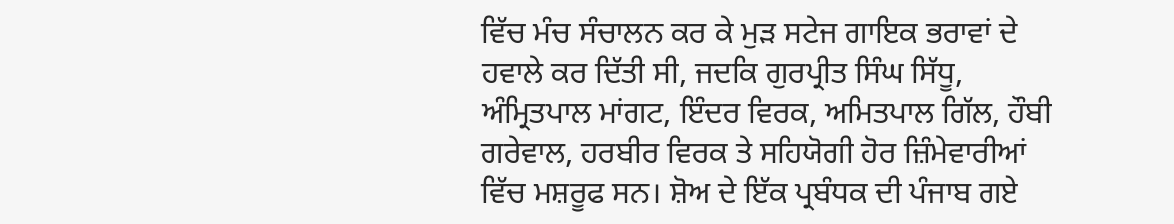ਵਿੱਚ ਮੰਚ ਸੰਚਾਲਨ ਕਰ ਕੇ ਮੁੜ ਸਟੇਜ ਗਾਇਕ ਭਰਾਵਾਂ ਦੇ ਹਵਾਲੇ ਕਰ ਦਿੱਤੀ ਸੀ, ਜਦਕਿ ਗੁਰਪ੍ਰੀਤ ਸਿੰਘ ਸਿੱਧੂ, ਅੰਮ੍ਰਿਤਪਾਲ ਮਾਂਗਟ, ਇੰਦਰ ਵਿਰਕ, ਅਮਿਤਪਾਲ ਗਿੱਲ, ਹੌਬੀ ਗਰੇਵਾਲ, ਹਰਬੀਰ ਵਿਰਕ ਤੇ ਸਹਿਯੋਗੀ ਹੋਰ ਜ਼ਿੰਮੇਵਾਰੀਆਂ ਵਿੱਚ ਮਸ਼ਰੂਫ ਸਨ। ਸ਼ੋਅ ਦੇ ਇੱਕ ਪ੍ਰਬੰਧਕ ਦੀ ਪੰਜਾਬ ਗਏ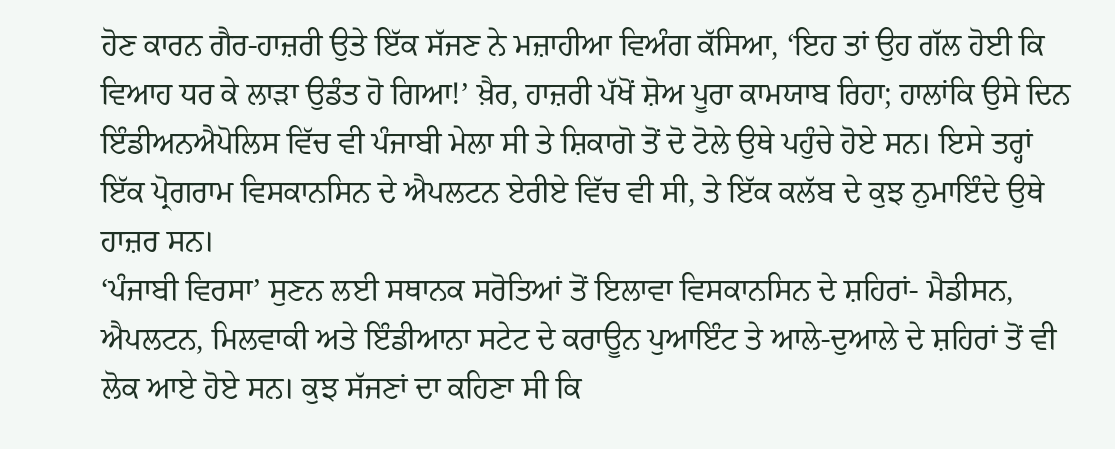ਹੋਣ ਕਾਰਨ ਗੈਰ-ਹਾਜ਼ਰੀ ਉਤੇ ਇੱਕ ਸੱਜਣ ਨੇ ਮਜ਼ਾਹੀਆ ਵਿਅੰਗ ਕੱਸਿਆ, ‘ਇਹ ਤਾਂ ਉਹ ਗੱਲ ਹੋਈ ਕਿ ਵਿਆਹ ਧਰ ਕੇ ਲਾੜਾ ਉਡੰਤ ਹੋ ਗਿਆ!’ ਖ਼ੈਰ, ਹਾਜ਼ਰੀ ਪੱਖੋਂ ਸ਼ੋਅ ਪੂਰਾ ਕਾਮਯਾਬ ਰਿਹਾ; ਹਾਲਾਂਕਿ ਉਸੇ ਦਿਨ ਇੰਡੀਅਨਐਪੋਲਿਸ ਵਿੱਚ ਵੀ ਪੰਜਾਬੀ ਮੇਲਾ ਸੀ ਤੇ ਸ਼ਿਕਾਗੋ ਤੋਂ ਦੋ ਟੋਲੇ ਉਥੇ ਪਹੁੰਚੇ ਹੋਏ ਸਨ। ਇਸੇ ਤਰ੍ਹਾਂ ਇੱਕ ਪ੍ਰੋਗਰਾਮ ਵਿਸਕਾਨਸਿਨ ਦੇ ਐਪਲਟਨ ਏਰੀਏ ਵਿੱਚ ਵੀ ਸੀ, ਤੇ ਇੱਕ ਕਲੱਬ ਦੇ ਕੁਝ ਨੁਮਾਇੰਦੇ ਉਥੇ ਹਾਜ਼ਰ ਸਨ।
‘ਪੰਜਾਬੀ ਵਿਰਸਾ’ ਸੁਣਨ ਲਈ ਸਥਾਨਕ ਸਰੋਤਿਆਂ ਤੋਂ ਇਲਾਵਾ ਵਿਸਕਾਨਸਿਨ ਦੇ ਸ਼ਹਿਰਾਂ- ਮੈਡੀਸਨ, ਐਪਲਟਨ, ਮਿਲਵਾਕੀ ਅਤੇ ਇੰਡੀਆਨਾ ਸਟੇਟ ਦੇ ਕਰਾਊਨ ਪੁਆਇੰਟ ਤੇ ਆਲੇ-ਦੁਆਲੇ ਦੇ ਸ਼ਹਿਰਾਂ ਤੋਂ ਵੀ ਲੋਕ ਆਏ ਹੋਏ ਸਨ। ਕੁਝ ਸੱਜਣਾਂ ਦਾ ਕਹਿਣਾ ਸੀ ਕਿ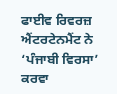ਫਾਈਵ ਰਿਵਰਜ਼ ਐਂਟਰਟੇਨਮੈਂਟ ਨੇ ‘ਪੰਜਾਬੀ ਵਿਰਸਾ’ ਕਰਵਾ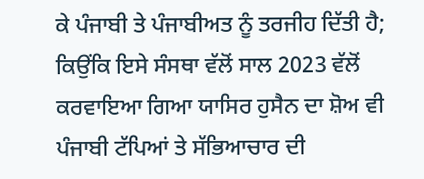ਕੇ ਪੰਜਾਬੀ ਤੇ ਪੰਜਾਬੀਅਤ ਨੂੰ ਤਰਜੀਹ ਦਿੱਤੀ ਹੈ; ਕਿਉਂਕਿ ਇਸੇ ਸੰਸਥਾ ਵੱਲੋਂ ਸਾਲ 2023 ਵੱਲੋਂ ਕਰਵਾਇਆ ਗਿਆ ਯਾਸਿਰ ਹੁਸੈਨ ਦਾ ਸ਼ੋਅ ਵੀ ਪੰਜਾਬੀ ਟੱਪਿਆਂ ਤੇ ਸੱਭਿਆਚਾਰ ਦੀ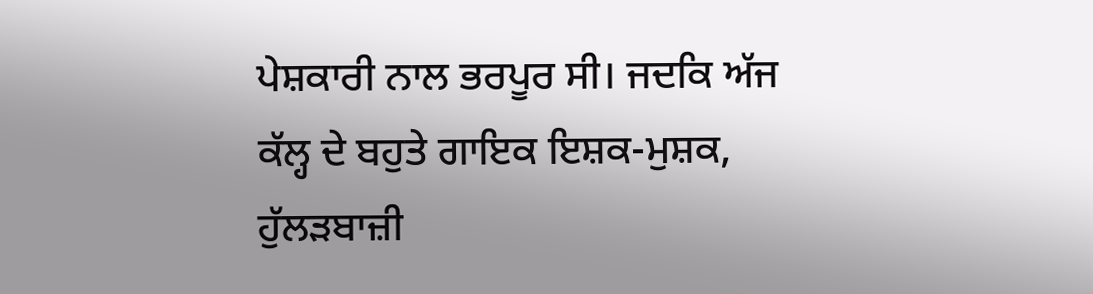ਪੇਸ਼ਕਾਰੀ ਨਾਲ ਭਰਪੂਰ ਸੀ। ਜਦਕਿ ਅੱਜ ਕੱਲ੍ਹ ਦੇ ਬਹੁਤੇ ਗਾਇਕ ਇਸ਼ਕ-ਮੁਸ਼ਕ, ਹੁੱਲੜਬਾਜ਼ੀ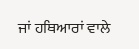ਜਾਂ ਹਥਿਆਰਾਂ ਵਾਲੇ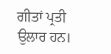ਗੀਤਾਂ ਪ੍ਰਤੀ ਉਲਾਰ ਹਨ।